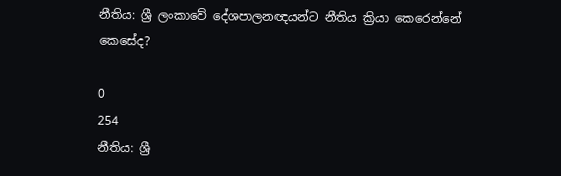නීතිය: ශ්‍රී ලංකාවේ දේශපාලනඥයන්ට නීතිය ක්‍රියා කෙරෙන්නේ කෙසේද?

0
254
නීතිය: ශ්‍රී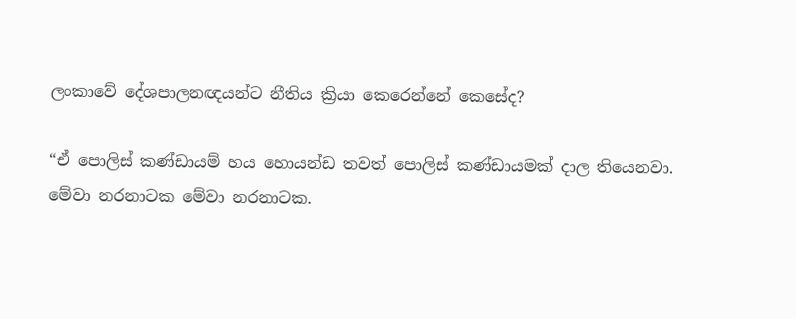ලංකාවේ දේශපාලනඥයන්ට නීතිය ක්‍රියා කෙරෙන්නේ කෙසේද?

“ඒ පොලිස් කණ්ඩායම් හය හොයන්ඩ තවත් පොලිස් කණ්ඩායමක් දාල තියෙනවා. මේවා නරනාටක මේවා නරනාටක.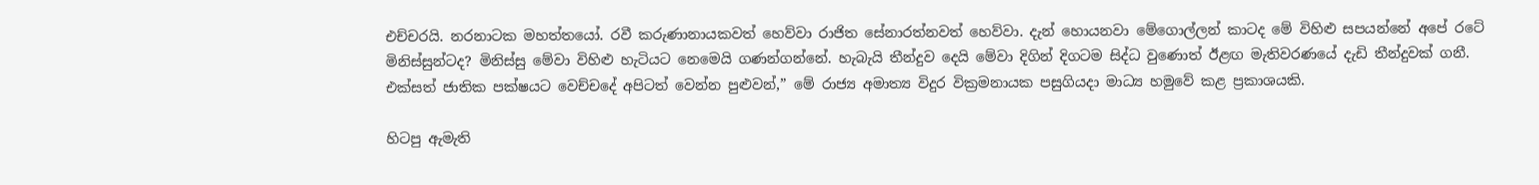එච්චරයි. නරනාටක මහත්තයෝ. රවී කරුණානායකවත් හෙව්වා රාජිත සේනාරත්නවත් හෙව්වා. දැන් හොයනවා මේගොල්ලන් කාටද මේ විහිළු සපයන්නේ අපේ රටේ මිනිස්සුන්ටද? මිනිස්සු මේවා විහිළු හැටියට නෙමෙයි ගණන්ගන්නේ. හැබැයි තීන්දුව දෙයි මේවා දිගින් දිගටම සිද්ධ වුණොත් ඊළඟ මැතිවරණයේ දැඩි තීන්දුවක් ගනී. එක්සත් ජාතික පක්ෂයට වෙච්චදේ අපිටත් වෙන්න පුළුවන්,” මේ රාජ්‍ය අමාත්‍ය විදුර වික්‍රමනායක පසුගියදා මාධ්‍ය හමුවේ කළ ප්‍රකාශයකි.

හිටපු ඇමැති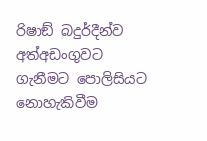රිෂාඞ් බදුර්දීන්ව අත්අඩංගුවට ගැනීමට පොලිසියට නොහැකිවීම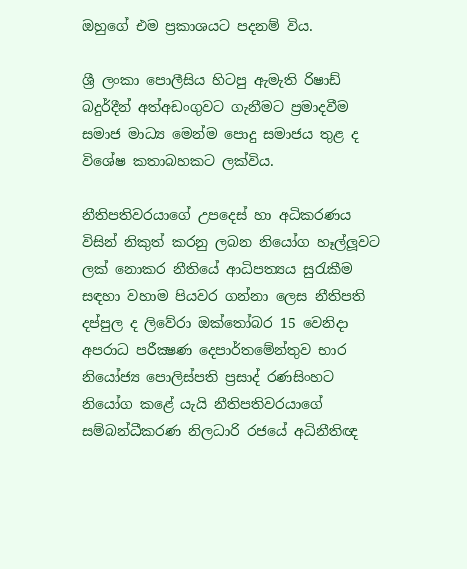ඔහුගේ එම ප්‍රකාශයට පදනම් විය.

ශ්‍රී ලංකා පොලීසිය හිටපු ඇමැති රිෂාඩ් බදුර්දීන් අත්අඩංගුවට ගැනීමට ප්‍රමාදවීම සමාජ මාධ්‍ය මෙන්ම පොදු සමාජය තුළ ද විශේෂ කතාබහකට ලක්විය.

නීතිපතිවරයාගේ උපදෙස් හා අධිකරණය විසින් නිකුත් කරනු ලබන නියෝග හෑල්ලූවට ලක් නොකර නීතියේ ආධිපත්‍යය සුරැකීම සඳහා වහාම පියවර ගන්නා ලෙස නීතිපති දප්පුල ද ලිවේරා ඔක්තෝබර 15 වෙනිදා අපරාධ පරීක්‍ෂණ දෙපාර්තමේන්තුව භාර නියෝජ්‍ය පොලිස්පති ප්‍රසාද් රණසිංහට නියෝග කළේ යැයි නීතිපතිවරයාගේ සම්බන්ධීකරණ නිලධාරි රජයේ අධිනීතිඥ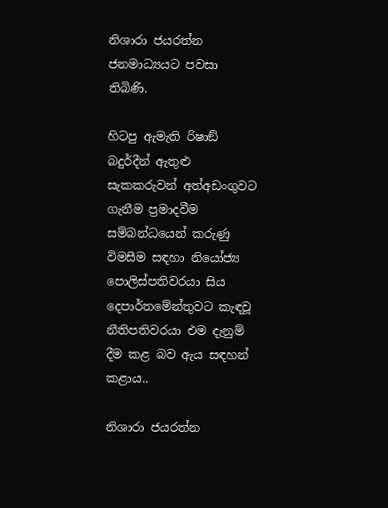නිශාරා ජයරත්න ජනමාධ්‍යයට පවසා තිබිණි.

හිටපු ඇමැති රිෂාඞ් බදුර්දීන් ඇතුළු සැකකරුවන් අත්අඩංගුවට ගැනීම ප්‍රමාදවීම සම්බන්ධයෙන් කරුණු විමසීම සඳහා නියෝජ්‍ය පොලිස්පතිවරයා සිය දෙපාර්තමේන්තුවට කැඳවූ නීතිපතිවරයා එම දැනුම් දීම කළ බව ඇය සඳහන් කළාය..

නිශාරා ජයරත්න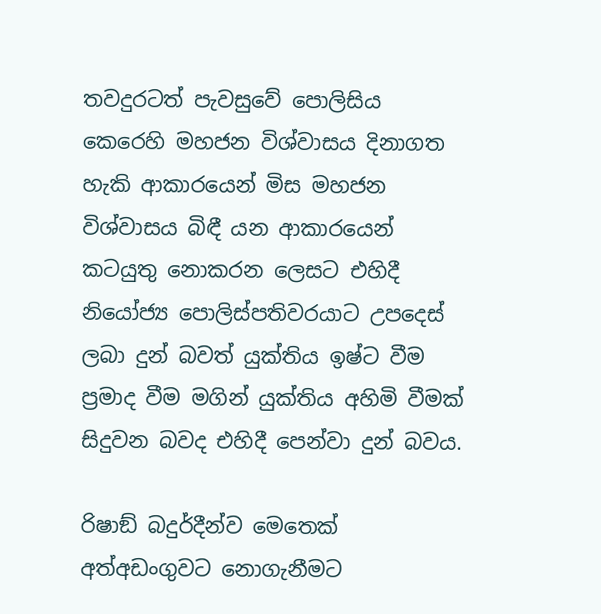තවදුරටත් පැවසුවේ පොලිසිය කෙරෙහි මහජන විශ්වාසය දිනාගත හැකි ආකාරයෙන් මිස මහජන විශ්වාසය බිඳී යන ආකාරයෙන් කටයුතු නොකරන ලෙසට එහිදී නියෝජ්‍ය පොලිස්පතිවරයාට උපදෙස් ලබා දුන් බවත් යුක්තිය ඉෂ්ට වීම ප්‍රමාද වීම මගින් යුක්තිය අහිමි වීමක් සිදුවන බවද එහිදී පෙන්වා දුන් බවය.

රිෂාඞ් බදුර්දීන්ව මෙතෙක් අත්අඩංගුවට නොගැනීමට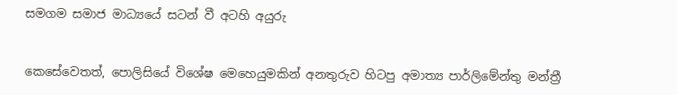සමගම සමාජ මාධ්‍යයේ සටන් වී අටහි අයුරු


කෙසේවෙතත්, පොලිසියේ විශේෂ මෙහෙයුමකින් අනතුරුව හිටපු අමාත්‍ය පාර්ලිමේන්තු මන්ත්‍රී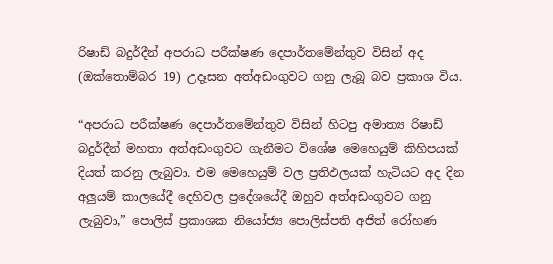රිෂාඩ් බදුර්දීන් අපරාධ පරීක්ෂණ දෙපාර්තමේන්තුව විසින් අද (ඔක්තොම්බර 19) උදෑසන අත්අඩංගුවට ගනු ලැබූ බව ප්‍රකාශ විය.

“අපරාධ පරීක්ෂණ දෙපාර්තමේන්තුව විසින් හිටපු අමාත්‍ය රිෂාඩ් බදුර්දීන් මහතා අත්අඩංගුවට ගැනීමට විශේෂ මෙහෙයුම් කිහිපයක් දියත් කරනු ලැබුවා. එම මෙහෙයුම් වල ප්‍රතිඵලයක් හැටියට අද දින අලුයම් කාලයේදී දෙහිවල ප්‍රදේශයේදී ඔහුව අත්අඩංගුවට ගනු ලැබුවා,” පොලිස් ප්‍රකාශක නියෝජ්‍ය පොලිස්පති අජිත් රෝහණ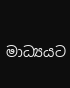මාධ්‍යයට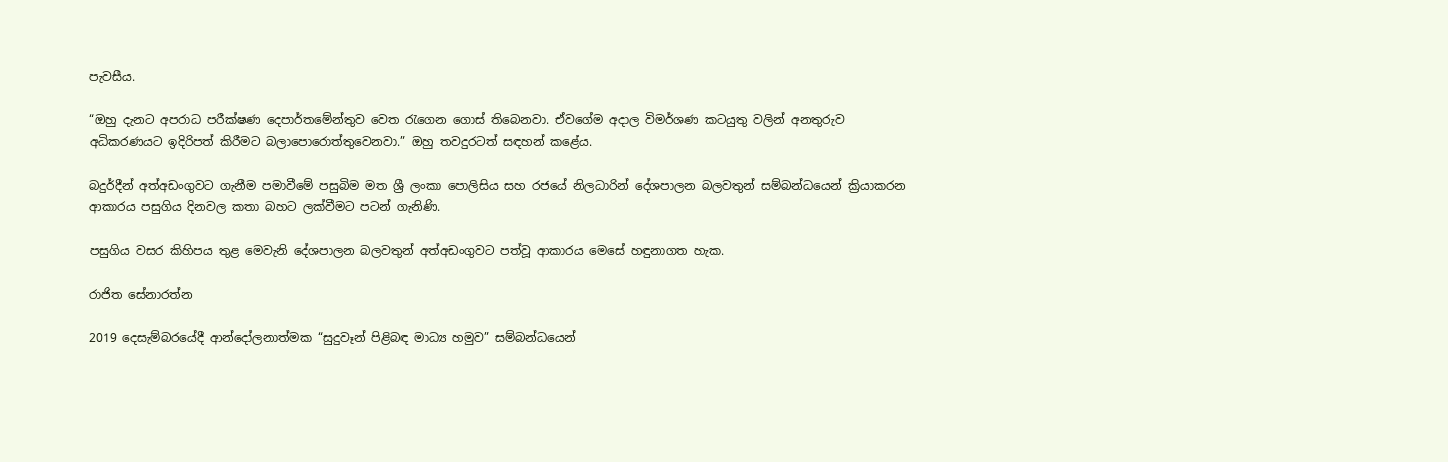පැවසීය.

“ඔහු දැනට අපරාධ පරීක්ෂණ දෙපාර්තමේන්තුව වෙත රැගෙන ගොස් තිබෙනවා. ඒවගේම අදාල විමර්ශණ කටයුතු වලින් අනතුරුව අධිකරණයට ඉදිරිපත් කිරීමට බලාපොරොත්තුවෙනවා.” ඔහු තවදුරටත් සඳහන් කළේය.

බදුර්දීන් අත්අඩංගුවට ගැනීම පමාවීමේ පසුබිම මත ශ්‍රී ලංකා පොලිසිය සහ රජයේ නිලධාරින් දේශපාලන බලවතුන් සම්බන්ධයෙන් ක්‍රියාකරන ආකාරය පසුගිය දිනවල කතා බහට ලක්වීමට පටන් ගැනිණි.

පසුගිය වසර කිහිපය තුළ මෙවැනි දේශපාලන බලවතුන් අත්අඩංගුවට පත්වූ ආකාරය මෙසේ හඳුනාගත හැක.

රාජිත සේනාරත්න

2019 දෙසැම්බරයේදී ආන්දෝලනාත්මක “සුදුවෑන් පිළිබඳ මාධ්‍ය හමුව” සම්බන්ධයෙන්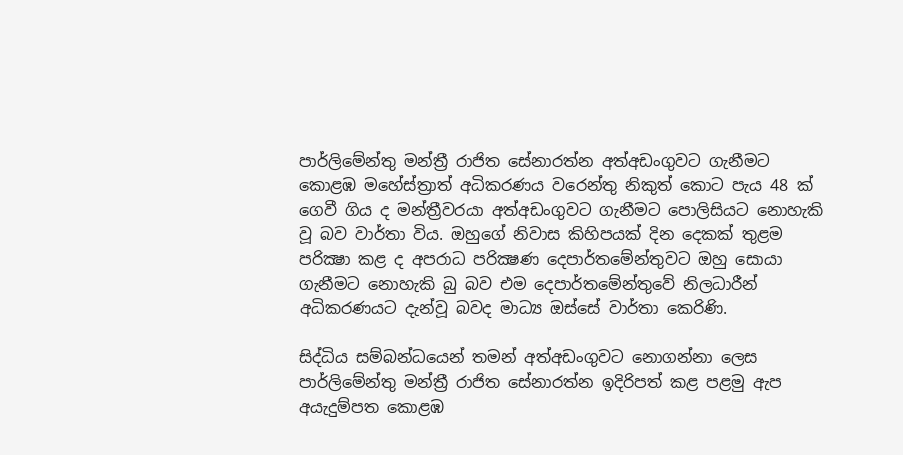පාර්ලිමේන්තු මන්ත්‍රී රාජිත සේනාරත්න අත්අඩංගුවට ගැනීමට කොළඹ මහේස්ත්‍රාත් අධිකරණය වරෙන්තු නිකුත් කොට පැය 48 ක් ගෙවී ගිය ද මන්ත්‍රීවරයා අත්අඩංගුවට ගැනීමට පොලිසියට නොහැකි වූ බව වාර්තා විය. ඔහුගේ නිවාස කිහිපයක් දින දෙකක් තුළම පරික්‍ෂා කළ ද අපරාධ පරික්‍ෂණ දෙපාර්තමේන්තුවට ඔහු සොයා ගැනීමට නොහැකි බු බව එම දෙපාර්තමේන්තුවේ නිලධාරීන් අධිකරණයට දැන්වූ බවද මාධ්‍ය ඔස්සේ වාර්තා කෙරිණි.

සිද්ධිය සම්බන්ධයෙන් තමන් අත්අඩංගුවට නොගන්නා ලෙස පාර්ලිමේන්තු මන්ත්‍රී රාජිත සේනාරත්න ඉදිරිපත් කළ පළමු ඇප අයැදුම්පත කොළඹ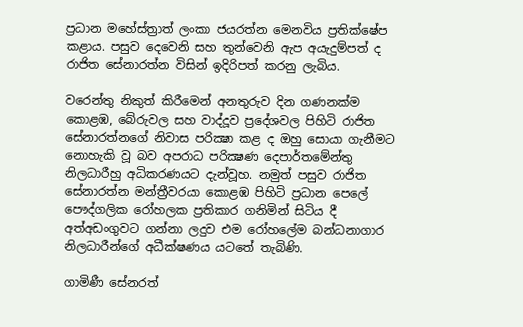ප්‍රධාන මහේස්ත්‍රාත් ලංකා ජයරත්න මෙනවිය ප්‍රතික්ෂේප කළාය. පසුව දෙවෙනි සහ තුන්වෙනි ඇප අයැදුම්පත් ද රාජිත සේනාරත්න විසින් ඉදිරිපත් කරනු ලැබිය.

වරෙන්තු නිකුත් කිරීමෙන් අනතුරුව දින ගණනක්ම කොළඹ, බේරුවල සහ වාද්දූව ප්‍රදේශවල පිහිටි රාජිත සේනාරත්නගේ නිවාස පරික්‍ෂා කළ ද ඔහු සොයා ගැනීමට නොහැකි වූ බව අපරාධ පරික්‍ෂණ දෙපාර්තමේන්තු නිලධාරීහු අධිකරණයට දැන්වූහ. නමුත් පසුව රාජිත සේනාරත්න මන්ත්‍රීවරයා කොළඹ පිහිටි ප්‍රධාන පෙලේ පෞද්ගලික රෝහලක ප්‍රතිකාර ගනිමින් සිටිය දී අත්අඩංගුවට ගන්නා ලදුව එම රෝහලේම බන්ධනාගාර නිලධාරීන්ගේ අධීක්ෂණය යටතේ තැබිණි.

ගාමිණී සේනරත්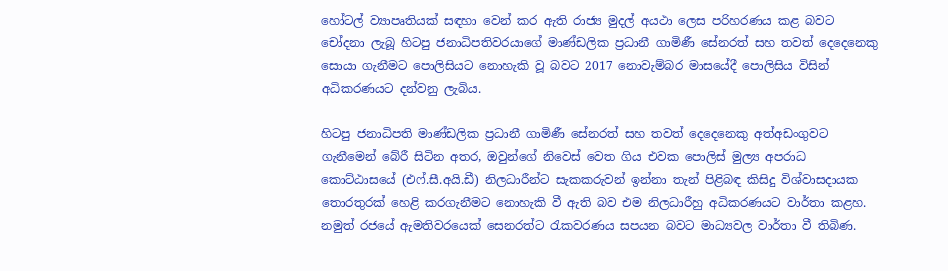හෝටල් ව්‍යාපෘතියක් සඳහා වෙන් කර ඇති රාජ්‍ය මුදල් අයථා ලෙස පරිහරණය කළ බවට චෝදනා ලැබූ හිටපු ජනාධිපතිවරයාගේ මාණ්ඩලික ප්‍රධානී ගාමිණී සේනරත් සහ තවත් දෙදෙනෙකු සොයා ගැනීමට පොලිසියට නොහැකි වූ බවට 2017 නොවැම්බර මාසයේදී පොලිසිය විසින් අධිකරණයට දන්වනු ලැබිය.

හිටපු ජනාධිපති මාණ්ඩලික ප්‍රධානී ගාමිණී සේනරත් සහ තවත් දෙදෙනෙකු අත්අඩංගුවට ගැනීමෙන් බේරී සිටින අතර, ඔවුන්ගේ නිවෙස් වෙත ගිය එවක පොලිස් මුල්‍ය අපරාධ කොට්ඨාසයේ (එෆ්.සී.අයි.ඩී) නිලධාරීන්ට සැකකරුවන් ඉන්නා තැන් පිළිබඳ කිසිදු විශ්වාසදායක තොරතුරක් හෙළි කරගැනීමට නොහැකි වී ඇති බව එම නිලධාරීහු අධිකරණයට වාර්තා කළහ. නමුත් රජයේ ඇමතිවරයෙක් සෙනරත්ට රැකවරණය සපයන බවට මාධ්‍යවල වාර්තා වී තිබිණ.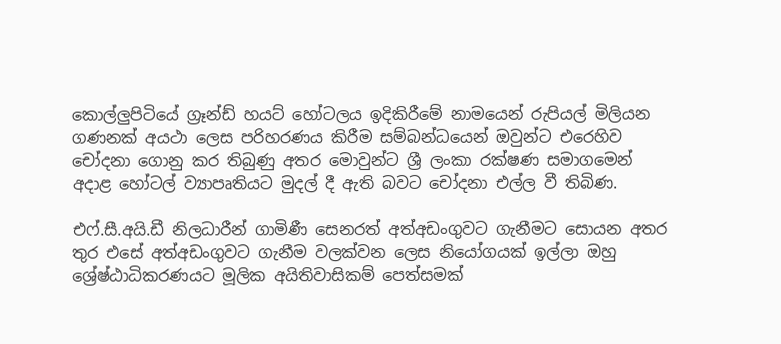කොල්ලුපිටියේ ග්‍රෑන්ඩ් හයට් හෝටලය ඉදිකිරීමේ නාමයෙන් රුපියල් මිලියන ගණනක් අයථා ලෙස පරිහරණය කිරීම සම්බන්ධයෙන් ඔවුන්ට එරෙහිව චෝදනා ගොනු කර තිබුණු අතර මොවුන්ට ශ්‍රී ලංකා රක්ෂණ සමාගමෙන් අදාළ හෝටල් ව්‍යාපෘතියට මුදල් දී ඇති බවට චෝදනා එල්ල වී තිබිණ.

එෆ්.සී.අයි.ඩී නිලධාරීන් ගාමිණී සෙනරත් අත්අඩංගුවට ගැනීමට සොයන අතර තුර එසේ අත්අඩංගුවට ගැනීම වලක්වන ලෙස නියෝගයක් ඉල්ලා ඔහු ශ්‍රේෂ්ඨාධිකරණයට මූලික අයිතිවාසිකම් පෙත්සමක්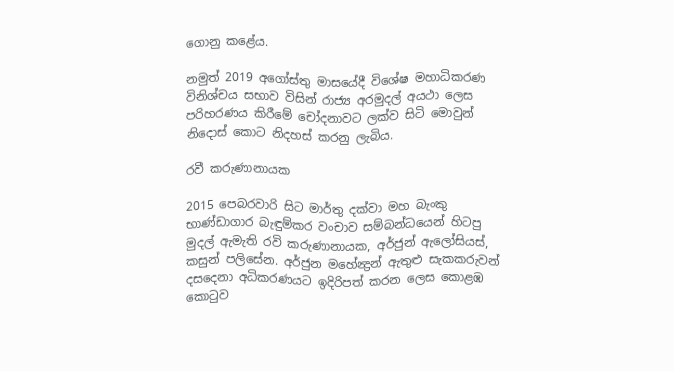ගොනු කළේය.

නමුත් 2019 අගෝස්තු මාසයේදී විශේෂ මහාධිකරණ විනිශ්චය සභාව විසින් රාජ්‍ය අරමුදල් අයථා ලෙස පරිහරණය කිරීමේ චෝදනාවට ලක්ව සිටි මොවුන් නිදොස් කොට නිදහස් කරනු ලැබිය.

රවී කරුණානායක

2015 පෙබරවාරි සිට මාර්තු දක්වා මහ බැංකු භාණ්ඩාගාර බැඳුම්කර වංචාව සම්බන්ධයෙන් හිටපු මුදල් ඇමැති රවි කරුණානායක, අර්ජුන් ඇලෝසියස්, කසුන් පලිසේන. අර්ජුන මහේන්‍ද්‍රන් ඇතුළු සැකකරුවන් දසදෙනා අධිකරණයට ඉදිරිපත් කරන ලෙස කොළඹ කොටුව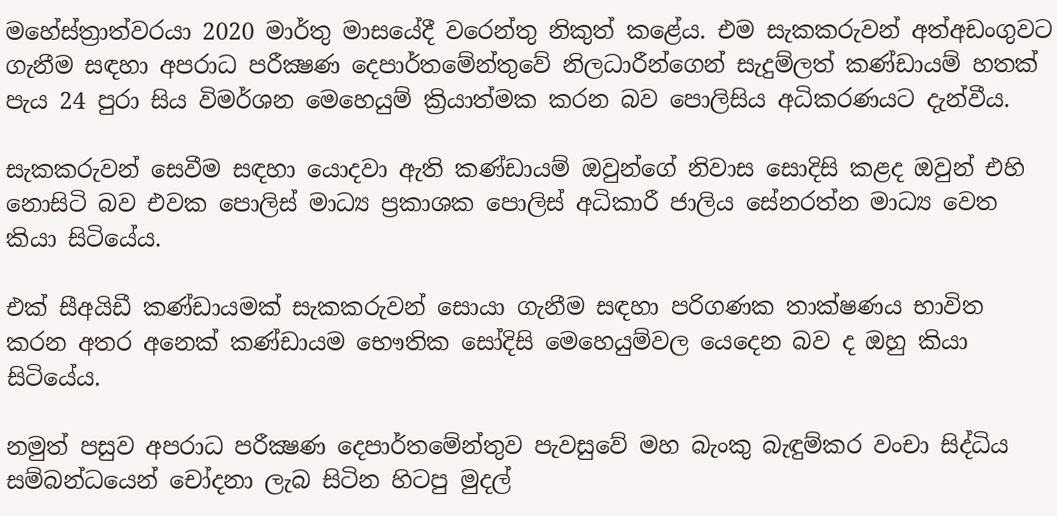මහේස්ත්‍රාත්වරයා 2020 මාර්තු මාසයේදී වරෙන්තු නිකුත් කළේය. එම සැකකරුවන් අත්අඩංගුවට ගැනීම සඳහා අපරාධ පරීක්‍ෂණ දෙපාර්තමේන්තුවේ නිලධාරීන්ගෙන් සැදුම්ලත් කණ්ඩායම් හතක් පැය 24 පුරා සිය විමර්ශන මෙහෙයුම් ක්‍රියාත්මක කරන බව පොලිසිය අධිකරණයට දැන්වීය.

සැකකරුවන් සෙවීම සඳහා යොදවා ඇති කණ්ඩායම් ඔවුන්ගේ නිවාස සොදිසි කළද ඔවුන් එහි නොසිටි බව එවක පොලිස් මාධ්‍ය ප්‍රකාශක පොලිස් අධිකාරී ජාලිය සේනරත්න මාධ්‍ය වෙත කියා සිටියේය.

එක් සීඅයිඩී කණ්ඩායමක් සැකකරුවන් සොයා ගැනීම සඳහා පරිගණක තාක්ෂණය භාවිත කරන අතර අනෙක් කණ්ඩායම භෞතික සෝදිසි මෙහෙයුම්වල යෙදෙන බව ද ඔහු කියා සිටියේය.

නමුත් පසුව අපරාධ පරීක්‍ෂණ දෙපාර්තමේන්තුව පැවසුවේ මහ බැංකු බැඳුම්කර වංචා සිද්ධිය සම්බන්ධයෙන් චෝදනා ලැබ සිටින හිටපු මුදල්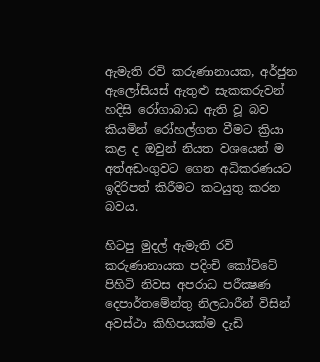ඇමැති රවි කරුණානායක, අර්ජුන ඇලෝසියස් ඇතුළු සැකකරුවන් හදිසි රෝගාබාධ ඇති වූ බව කියමින් රෝහල්ගත වීමට ක්‍රියා කළ ද ඔවුන් නියත වශයෙන් ම අත්අඩංගුවට ගෙන අධිකරණයට ඉදිරිපත් කිරීමට කටයුතු කරන බවය.

හිටපු මුදල් ඇමැති රවි කරුණානායක පදිංචි කෝට්ටේ පිහිටි නිවස අපරාධ පරීක්‍ෂණ දෙපාර්තමේන්තු නිලධාරීන් විසින් අවස්ථා කිහිපයක්ම දැඩි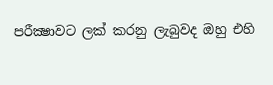පරීක්‍ෂාවට ලක් කරනු ලැබුවද ඔහු එහි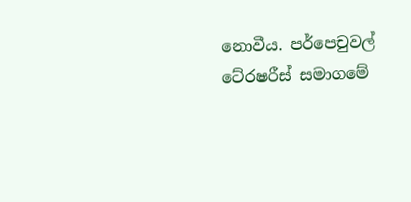නොවීය. පර්පෙචුවල් ටේ‍රෂරීස් සමාගමේ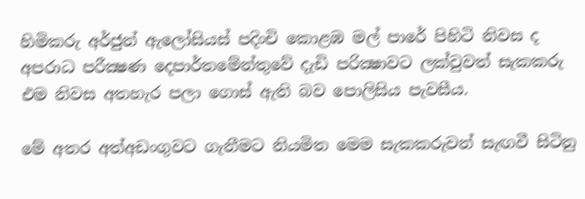හිමිකරු අර්ජුන් ඇලෝසියස් පදිංචි කොළඹ මල් පාරේ පිහිටි නිවස ද අපරාධ පරීක්‍ෂණ දෙපාර්තමේන්තුවේ දැඩි පරික්‍ෂාවට ලක්වුවත් සැකකරු එම නිවස අතහැර පලා ගොස් ඇති බව පොලිසිය පැවසීය.

මේ අතර අත්අඩංගුවට ගැනීමට නියමිත මෙම සැකකරුවන් සැඟවී සිටිනු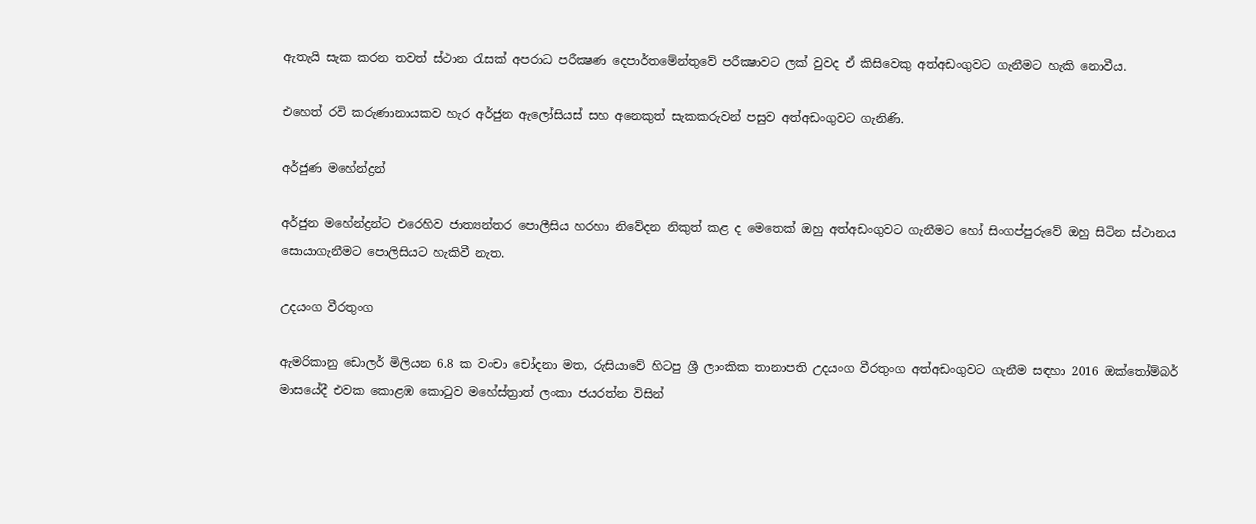ඇතැයි සැක කරන තවත් ස්ථාන රැසක් අපරාධ පරීක්‍ෂණ දෙපාර්තමේන්තුවේ පරීක්‍ෂාවට ලක් වුවද ඒ කිසිවෙකු අත්අඩංගුවට ගැනීමට හැකි නොවීය.

එහෙත් රවි කරුණානායකව හැර අර්ජුන ඇලෝසියස් සහ අනෙකුත් සැකකරුවන් පසුව අත්අඩංගුවට ගැනිණි.

අර්ජුණ මහේන්ද්‍රන්

අර්ජුන මහේන්ද්‍රන්ට එරෙහිව ජාත්‍යන්තර පොලීසිය හරහා නිවේදන නිකුත් කළ ද මෙතෙක් ඔහු අත්අඩංගුවට ගැනීමට හෝ සිංගප්පුරුවේ ඔහු සිටින ස්ථානය සොයාගැනීමට පොලිසියට හැකිවී නැත.

උදයංග වීරතුංග

ඇමරිකානු ඩොලර් මිලියන 6.8 ක වංචා චෝදනා මත, රුසියාවේ හිටපු ශ්‍රී ලාංකික තානාපති උදයංග වීරතුංග අත්අඩංගුවට ගැනීම සඳහා 2016 ඔක්තෝම්බර් මාසයේදී එවක කොළඹ කොටුව මහේස්ත්‍රාත් ලංකා ජයරත්න විසින්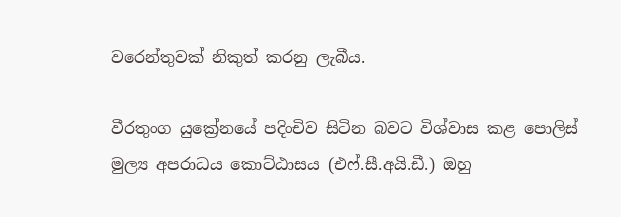වරෙන්තුවක් නිකුත් කරනු ලැබීය.

වීරතුංග යුක්‍රේනයේ පදිංචිව සිටින බවට විශ්වාස කළ පොලිස් මුල්‍ය අපරාධය කොට්ඨාසය (එෆ්.සී.අයි.ඩී.) ඔහු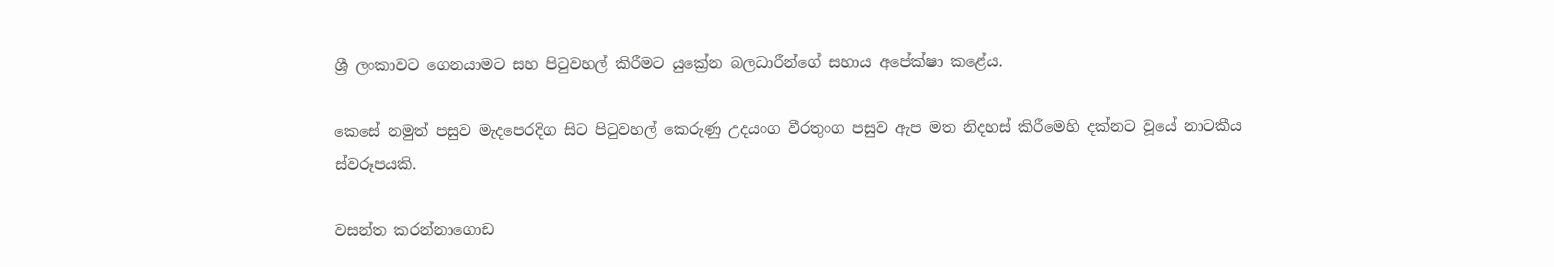ශ්‍රී ලංකාවට ගෙනයාමට සහ පිටුවහල් කිරීමට යුක්‍රේන බලධාරීන්ගේ සහාය අපේක්ෂා කළේය.

කෙසේ නමුත් පසුව මැදපෙරදිග සිට පිටුවහල් කෙරුණු උදයංග වීරතුංග පසුව ඇප මත නිදහස් කිරීමෙහි දක්නට වූයේ නාටකීය ස්වරූපයකි.

වසන්ත කරන්නාගොඩ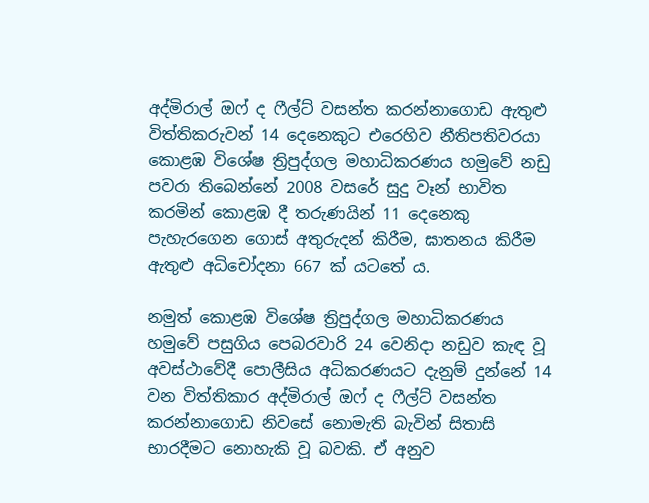අද්මිරාල් ඔෆ් ද ෆීල්ට් වසන්ත කරන්නාගොඩ ඇතුළු විත්තිකරුවන් 14 දෙනෙකුට එරෙහිව නීතිපතිවරයා කොළඹ විශේෂ ත්‍රිපුද්ගල මහාධිකරණය හමුවේ නඩු පවරා තිබෙන්නේ 2008 වසරේ සුදු වෑන් භාවිත කරමින් කොළඹ දී තරුණයින් 11 දෙනෙකු පැහැරගෙන ගොස් අතුරුදන් කිරීම, ඝාතනය කිරීම ඇතුළු අධිචෝදනා 667 ක් යටතේ ය.

නමුත් කොළඹ විශේෂ ත්‍රිපුද්ගල මහාධිකරණය හමුවේ පසුගිය පෙබරවාරි 24 වෙනිදා නඩුව කැඳ වූ අවස්ථාවේදී පොලීසිය අධිකරණයට දැනුම් දුන්නේ 14 වන විත්තිකාර අද්මිරාල් ඔෆ් ද ෆීල්ට් වසන්ත කරන්නාගොඩ නිවසේ නොමැති බැවින් සිතාසි භාරදීමට නොහැකි වූ බවකි. ඒ අනුව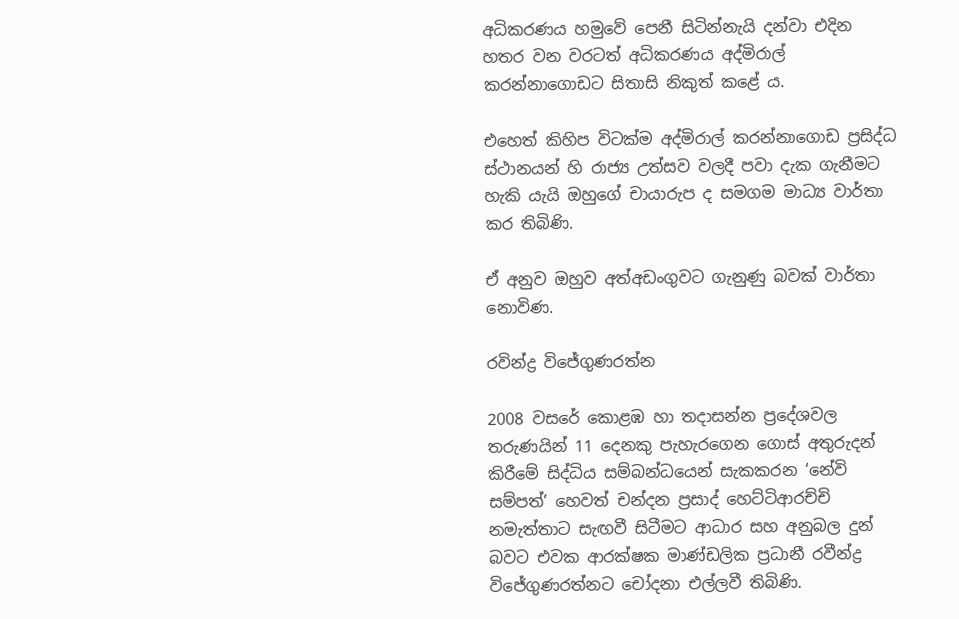අධිකරණය හමුවේ පෙනී සිටින්නැයි දන්වා එදින හතර වන වරටත් අධිකරණය අද්මිරාල් කරන්නාගොඩට සිතාසි නිකුත් කළේ ය.

එහෙත් කිහිප විටක්ම අද්මිරාල් කරන්නාගොඩ ප්‍රසිද්ධ ස්ථානයන් හි රාජ්‍ය උත්සව වලදී පවා දැක ගැනීමට හැකි යැයි ඔහුගේ චායාරුප ද සමගම මාධ්‍ය වාර්තා කර තිබිණි.

ඒ අනුව ඔහුව අත්අඩංගුවට ගැනුණු බවක් වාර්තා නොවිණ.

රවින්ද්‍ර විජේගුණරත්න

2008 වසරේ කොළඹ හා තදාසන්න ප්‍රදේශවල තරුණයින් 11 දෙනකු පැහැරගෙන ගොස් අතුරුදන් කිරීමේ සිද්ධිය සම්බන්ධයෙන් සැකකරන ‘නේවි සම්පත්’ හෙවත් චන්දන ප්‍රසාද් හෙට්ටිආරච්චි නමැත්තාට සැඟවී සිටීමට ආධාර සහ අනුබල දුන් බවට එවක ආරක්ෂක මාණ්ඩලික ප්‍රධානී රවීන්ද්‍ර විජේගුණරත්නට චෝදනා එල්ලවී තිබිණි.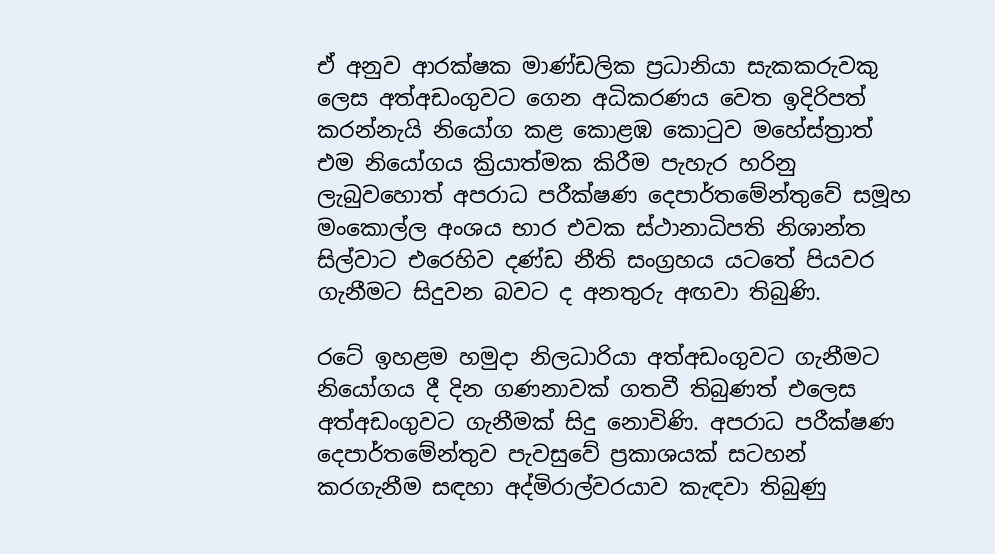ඒ අනුව ආරක්ෂක මාණ්ඩලික ප්‍රධානියා සැකකරුවකු ලෙස අත්අඩංගුවට ගෙන අධිකරණය වෙත ඉදිරිපත් කරන්නැයි නියෝග කළ කොළඹ කොටුව මහේස්ත්‍රාත් එම නියෝගය ක්‍රියාත්මක කිරීම පැහැර හරිනු ලැබුවහොත් අපරාධ පරීක්ෂණ දෙපාර්තමේන්තුවේ සමූහ මංකොල්ල අංශය භාර එවක ස්ථානාධිපති නිශාන්ත සිල්වාට එරෙහිව දණ්ඩ නීති සංග්‍රහය යටතේ පියවර ගැනීමට සිදුවන බවට ද අනතුරු අඟවා තිබුණි.

රටේ ඉහළම හමුදා නිලධාරියා අත්අඩංගුවට ගැනීමට නියෝගය දී දින ගණනාවක් ගතවී තිබුණත් එලෙස අත්අඩංගුවට ගැනීමක් සිදු නොවිණි. අපරාධ පරීක්ෂණ දෙපාර්තමේන්තුව පැවසුවේ ප්‍රකාශයක් සටහන් කරගැනීම සඳහා අද්මිරාල්වරයාව කැඳවා තිබුණු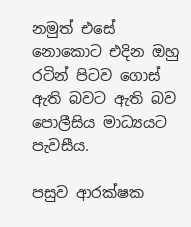නමුත් එසේ නොකොට එදින ඔහු රටින් පිටව ගොස් ඇති බවට ඇති බව පොලීසිය මාධ්‍යයට පැවසීය.

පසුව ආරක්ෂක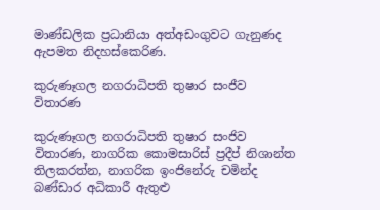මාණ්ඩලික ප්‍රධානියා අත්අඩංගුවට ගැනුණද ඇපමත නිදහස්කෙරිණ.

කුරුණෑගල නගරාධිපති තුෂාර සංජීව විතාරණ

කුරුණෑගල නගරාධිපති තුෂාර සංජිව විතාරණ, නාගරික කොමසාරිස් ප්‍රදීප් නිශාන්ත තිලකරත්න, නාගරික ඉංජිනේරු චමින්ද බණ්ඩාර අධිකාරී ඇතුළු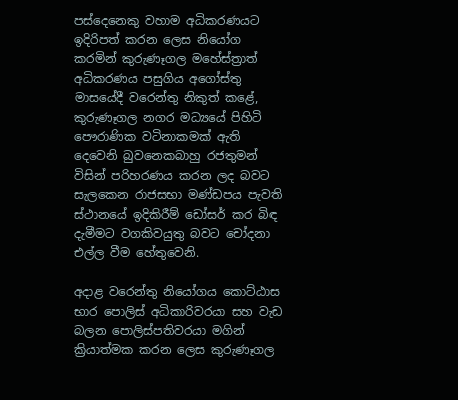පස්දෙනෙකු වහාම අධිකරණයට ඉදිරිපත් කරන ලෙස නියෝග කරමින් කුරුණෑගල මහේස්ත්‍රාත් අධිකරණය පසුගිය අගෝස්තු මාසයේදී වරෙන්තු නිකුත් කළේ, කුරුණෑගල නගර මධ්‍යයේ පිහිටි පෞරාණික වටිනාකමක් ඇති දෙවෙනි බුවනෙකබාහු රජතුමන් විසින් පරිහරණය කරන ලද බවට සැලකෙන රාජසභා මණ්ඩපය පැවති ස්ථානයේ ඉදිකිරීම් ඩෝසර් කර බිඳ දැමීමට වගකිවයුතු බවට චෝදනා එල්ල වීම හේතුවෙනි.

අදාළ වරෙන්තු නියෝගය කොට්ඨාස භාර පොලිස් අධිකාරිවරයා සහ වැඩ බලන පොලිස්පතිවරයා මගින් ක්‍රියාත්මක කරන ලෙස කුරුණෑගල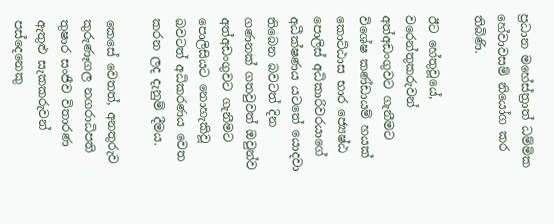ප්‍රධාන මහේස්ත්‍රාත් ධම්මික හේවාවසම් නියෝග කර තිබිණි.

ඊට හේතුවූයේ, වරෙන්තුකරුවන් අත්අඩංගුවට ගැනීමට විශේෂ කණ්ඩායම් හයක් කොට්ඨාස භාර ජ්‍යෙෂ්ඨ පොලිස් අධිකාරිවරයාගේ අධීක්ෂණය යටතේ යොදවා තිබෙන බවටත් දින ගණනක් ගතවුවත් ඔවුන්ව අත්අඩංගුවට ගැනීමට පොලිසියට නොහැකිවූ බවටත් අධිකරණය වෙත කරන ලද දැනුම් දීමය.

කෙසේ වෙතත්, අනතුරුව කුරුණෑගල නගරාධිපති තුෂාර සංජීව විතාරණ ඇතුළු සැකකරුවන් පස්දෙනෙකු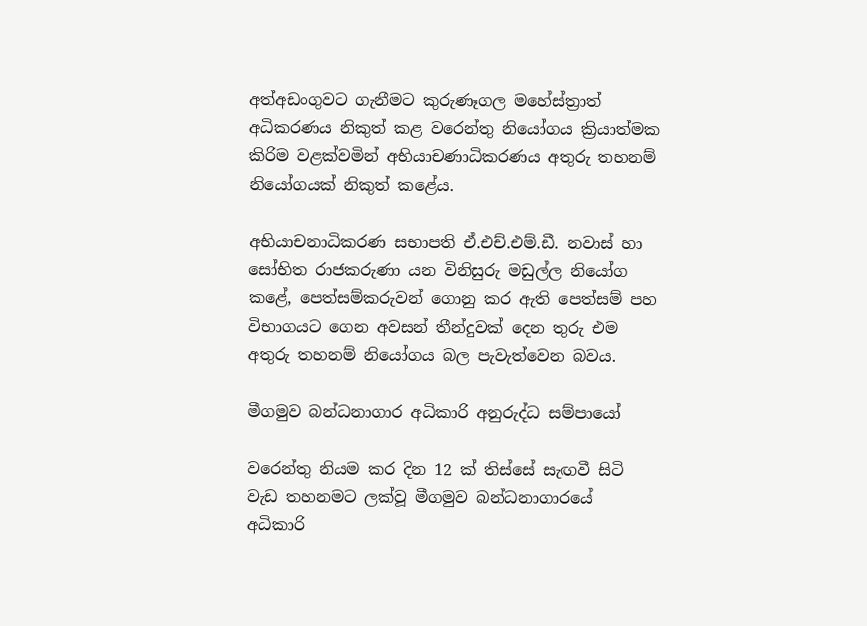අත්අඩංගුවට ගැනීමට කුරුණෑගල මහේස්ත්‍රාත් අධිකරණය නිකුත් කළ වරෙන්තු නියෝගය ක්‍රියාත්මක කිරිම වළක්වමින් අභියාචණාධිකරණය අතුරු තහනම් නියෝගයක් නිකුත් කළේය.

අභියාචනාධිකරණ සභාපති ඒ.එච්.එම්.ඩී. නවාස් හා සෝභිත රාජකරුණා යන විනිසුරු මඩුල්ල නියෝග කළේ, පෙත්සම්කරුවන් ගොනු කර ඇති පෙත්සම් පහ විභාගයට ගෙන අවසන් තීන්දුවක් දෙන තුරු එම අතුරු තහනම් නියෝගය බල පැවැත්වෙන බවය.

මීගමුව බන්ධනාගාර අධිකාරි අනුරුද්ධ සම්පායෝ

වරෙන්තු නියම කර දින 12 ක් තිස්සේ සැඟවී සිටි වැඩ තහනමට ලක්වූ මීගමුව බන්ධනාගාරයේ අධිකාරි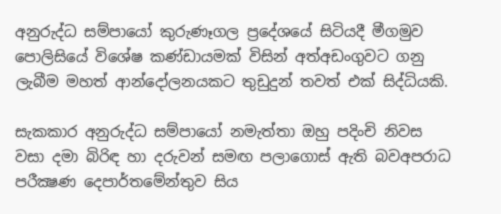අනුරුද්ධ සම්පායෝ කුරුණෑගල ප්‍රදේශයේ සිටියදී මීගමුව පොලිසියේ විශේෂ කණ්ඩායමක් විසින් අත්අඩංගුවට ගනු ලැබීම මහත් ආන්දෝලනයකට තුඩුදුන් තවත් එක් සිද්ධියකි.

සැකකාර අනුරුද්ධ සම්පායෝ නමැත්තා ඔහු පදිංචි නිවස වසා දමා බිරිඳ හා දරුවන් සමඟ පලාගොස් ඇති බවඅපරාධ පරීක්‍ෂණ දෙපාර්තමේන්තුව සිය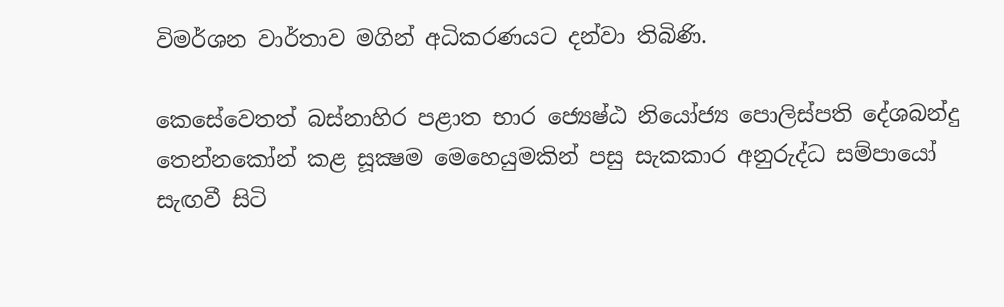විමර්ශන වාර්තාව මගින් අධිකරණයට දන්වා තිබිණි.

කෙසේවෙතත් බස්නාහිර පළාත භාර ජ්‍යෙෂ්ඨ නියෝජ්‍ය පොලිස්පති දේශබන්දු තෙන්නකෝන් කළ සූක්‍ෂම මෙහෙයුමකින් පසු සැකකාර අනුරුද්ධ සම්පායෝ සැඟවී සිටි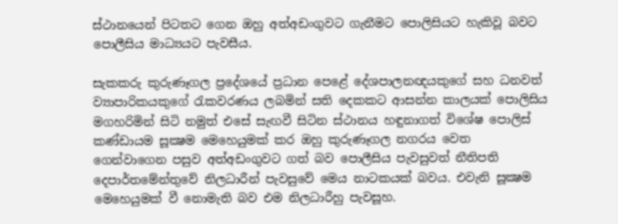ස්ථානයෙන් පිටතට ගෙන ඔහු අත්අඩංගුවට ගැනීමට පොලිසියට හැකිවූ බවට පොලීසිය මාධ්‍යයට පැවසීය.

සැකකරු කුරුණෑගල ප්‍රදේශයේ ප්‍රධාන පෙළේ දේශපාලනඥයකුගේ සහ ධනවත් ව්‍යාපාරිකයකුගේ රැකවරණය ලබමින් සති දෙකකට ආසන්න කාලයක් පොලිසිය මගහරිමින් සිටි නමුත් එසේ සැඟවී සිටින ස්ථානය හඳුනාගත් විශේෂ පොලිස් කණ්ඩායම සූක්‍ෂම මෙහෙයුමක් කර ඔහු කුරුණෑගල නගරය වෙත ගෙන්වාගෙන පසුව අත්අඩංගුවට ගත් බව පොලීසිය පැවසුවත් නීතිපති දෙපාර්තමේන්තුවේ නිලධාරීන් පැවසුවේ මෙය නාටකයක් බවය. එවැනි සූක්‍ෂම මෙහෙයුමක් වී නොමැති බව එම නිලධාරීහු පැවසූහ.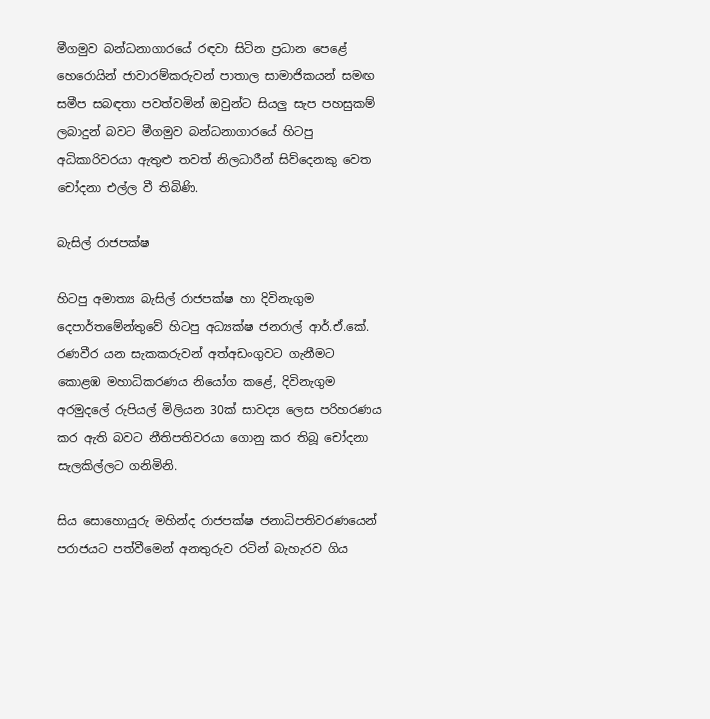මීගමුව බන්ධනාගාරයේ රඳවා සිටින ප්‍රධාන පෙළේ හෙරොයින් ජාවාරම්කරුවන් පාතාල සාමාජිකයන් සමඟ සමීප සබඳතා පවත්වමින් ඔවුන්ට සියලු සැප පහසුකම් ලබාදුන් බවට මීගමුව බන්ධනාගාරයේ හිටපු අධිකාරිවරයා ඇතුළු තවත් නිලධාරීන් සිව්දෙනකු වෙත චෝදනා එල්ල වී තිබිණි.

බැසිල් රාජපක්ෂ

හිටපු අමාත්‍ය බැසිල් රාජපක්ෂ හා දිවිනැගුම දෙපාර්තමේන්තුවේ හිටපු අධ්‍යක්ෂ ජනරාල් ආර්.ඒ.කේ. රණවීර යන සැකකරුවන් අත්අඩංගුවට ගැනීමට කොළඹ මහාධිකරණය නියෝග කළේ, දිවිනැගුම අරමුදලේ රුපියල් මිලියන 30ක් සාවද්‍ය ලෙස පරිහරණය කර ඇති බවට නීතිපතිවරයා ගොනු කර තිබූ චෝදනා සැලකිල්ලට ගනිමිනි.

සිය සොහොයුරු මහින්ද රාජපක්ෂ ජනාධිපතිවරණයෙන් පරාජයට පත්වීමෙන් අනතුරුව රටින් බැහැරව ගිය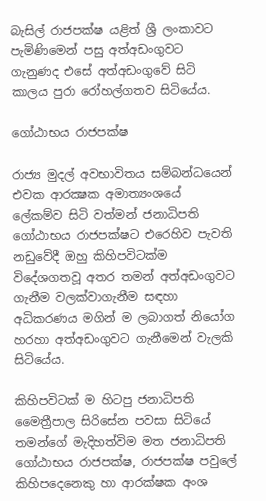බැසිල් රාජපක්ෂ යළිත් ශ්‍රී ලංකාවට පැමිණිමෙන් පසු අත්අඩංගුවට ගැනුණද එසේ අත්අඩංගුවේ සිටි කාලය පුරා රෝහල්ගතව සිටියේය.

ගෝඨාභය රාජපක්ෂ

රාජ්‍ය මුදල් අවභාවිතය සම්බන්ධයෙන් එවක ආරක්‍ෂක අමාත්‍යංශයේ ලේකම්ව සිටි වත්මන් ජනාධිපති ගෝඨාභය රාජපක්ෂට එරෙහිව පැවති නඩුවේදී ඔහු කිහිපවිටක්ම විදේශගතවූ අතර තමන් අත්අඩංගුවට ගැනීම වලක්වාගැනීම සඳහා අධිකරණය මගින් ම ලබාගත් නියෝග හරහා අත්අඩංගුවට ගැනීමෙන් වැලකි සිටියේය.

කිහිපවිටක් ම හිටපු ජනාධිපති මෛත්‍රීපාල සිරිසේන පවසා සිටියේ තමන්ගේ මැදිහත්විම මත ජනාධිපති ගෝඨාභය රාජපක්ෂ, රාජපක්ෂ පවුලේ කිහිපදෙනෙකු හා ආරක්ෂක අංශ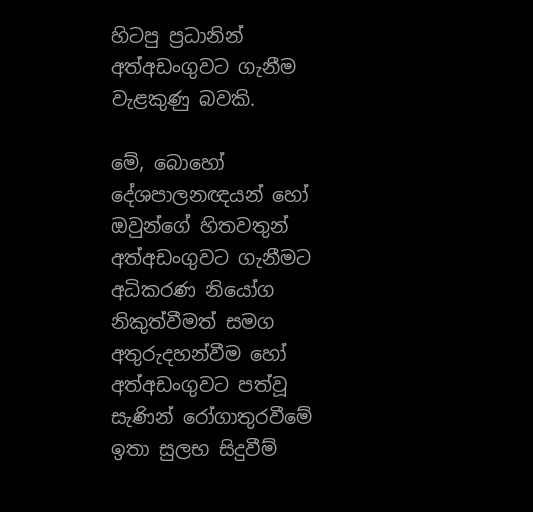හිටපු ප්‍රධානින් අත්අඩංගුවට ගැනීම වැළකුණු බවකි.

මේ, බොහෝ දේශපාලනඥයන් හෝ ඔවුන්ගේ හිතවතුන් අත්අඩංගුවට ගැනීමට අධිකරණ නියෝග නිකුත්වීමත් සමග අතුරුදහන්වීම හෝ අත්අඩංගුවට පත්වූ සැණින් රෝගාතුරවීමේ ඉතා සුලභ සිදුවීම්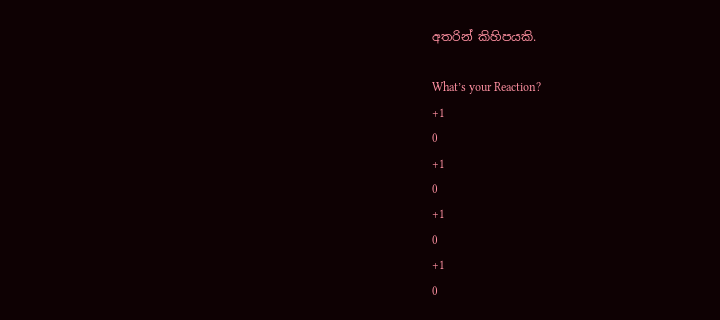අතරින් කිහිපයකි.

What’s your Reaction?
+1
0
+1
0
+1
0
+1
0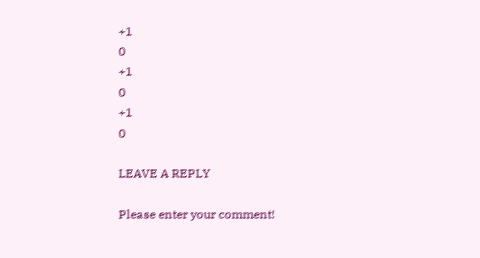+1
0
+1
0
+1
0

LEAVE A REPLY

Please enter your comment!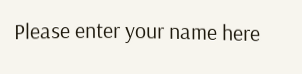Please enter your name here